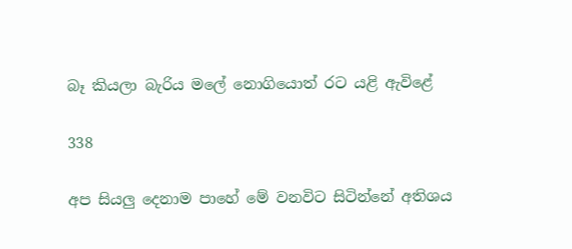බෑ කියලා බැරිය මලේ නොගියොත් රට යළි ඇවිළේ

338

අප සියලු දෙනාම පාහේ මේ වනවිට සිටින්නේ අතිශය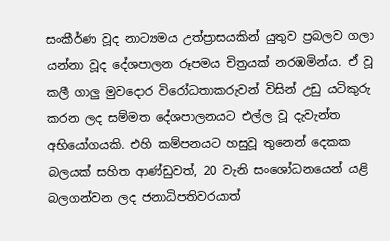සංකීර්ණ වූද නාට්‍යමය උත්ප්‍රාසයකින් යුතුව ප්‍රබලව ගලා යන්නා වූද දේශපාලන රූපමය චිත්‍රයක් නරඹමින්ය. ඒ වූ කලී ගාලු මුවදොර විරෝධතාකරුවන් විසින් උඩු යටිකුරු කරන ලද සම්මත දේශපාලනයට එල්ල වූ දැවැන්ත අභියෝගයකි. එහි කම්පනයට හසුවූ තුනෙන් දෙකක බලයක් සහිත ආණ්ඩුවත්, 20 වැනි සංශෝධනයෙන් යළි බලගන්වන ලද ජනාධිපතිවරයාත්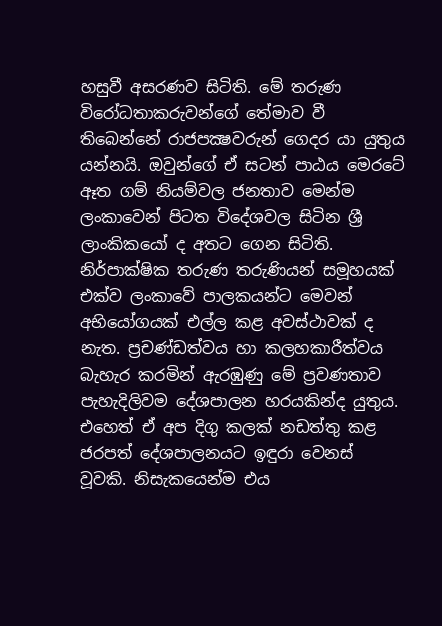හසුවී අසරණව සිටිති. මේ තරුණ විරෝධතාකරුවන්ගේ තේමාව වී තිබෙන්නේ රාජපක්‍ෂවරුන් ගෙදර යා යුතුය යන්නයි. ඔවුන්ගේ ඒ සටන් පාඨය මෙරටේ ඈත ගම් නියම්වල ජනතාව මෙන්ම ලංකාවෙන් පිටත විදේශවල සිටින ශ්‍රී ලාංකිකයෝ ද අතට ගෙන සිටිති. නිර්පාක්ෂික තරුණ තරුණියන් සමූහයක් එක්ව ලංකාවේ පාලකයන්ට මෙවන් අභියෝගයක් එල්ල කළ අවස්ථාවක් ද නැත. ප්‍රචණ්ඩත්වය හා කලහකාරීත්වය බැහැර කරමින් ඇරඹුණු මේ ප්‍රවණතාව පැහැදිලිවම දේශපාලන හරයකින්ද යුතුය. එහෙත් ඒ අප දිගු කලක් නඩත්තු කළ ජරපත් දේශපාලනයට ඉඳුරා වෙනස් වූවකි. නිසැකයෙන්ම එය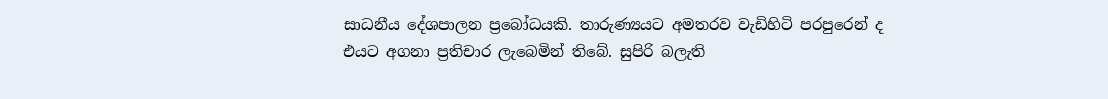සාධනීය දේශපාලන ප්‍රබෝධයකි. තාරුණ්‍යයට අමතරව වැඩිහිටි පරපුරෙන් ද එයට අගනා ප්‍රතිචාර ලැබෙමින් තිබේ. සුපිරි බලැති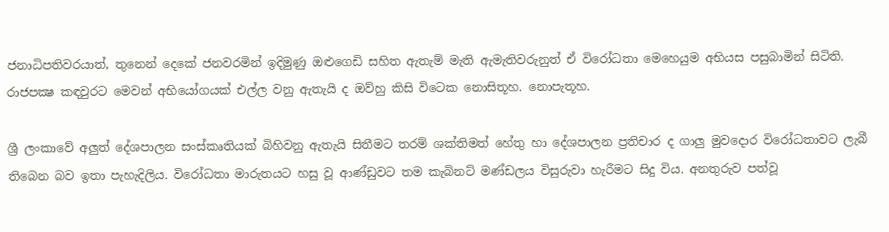ජනාධිපතිවරයාත්, තුනෙන් දෙකේ ජනවරමින් ඉදිමුණු ඔළුගෙඩි සහිත ඇතැම් මැති ඇමැතිවරුනුත් ඒ විරෝධතා මෙහෙයුම අභියස පසුබාමින් සිටිති. රාජපක්‍ෂ කඳවුරට මෙවන් අභියෝගයක් එල්ල වනු ඇතැයි ද ඔව්හු කිසි විටෙක නොසිතූහ. නොපැතූහ.

ශ්‍රී ලංකාවේ අලුත් දේශපාලන සංස්කෘතියක් බිහිවනු ඇතැයි සිතීමට තරම් ශක්තිමත් හේතු හා දේශපාලන ප්‍රතිචාර ද ගාලු මුවදොර විරෝධතාවට ලැබී තිබෙන බව ඉතා පැහැදිලිය. විරෝධතා මාරුතයට හසු වූ ආණ්ඩුවට තම කැබිනට් මණ්ඩලය විසුරුවා හැරීමට සිදු විය. අනතුරුව පත්වූ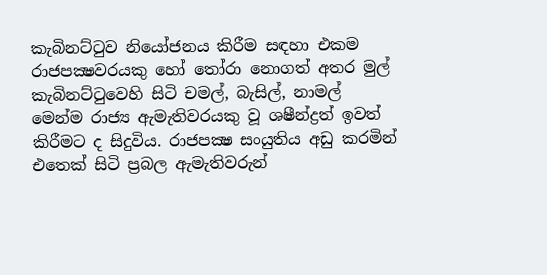කැබිනට්ටුව නියෝජනය කිරීම සඳහා එකම රාජපක්‍ෂවරයකු හෝ තෝරා නොගත් අතර මුල් කැබිනට්ටුවෙහි සිටි චමල්, බැසිල්, නාමල් මෙන්ම රාජ්‍ය ඇමැතිවරයකු වූ ශෂීන්ද්‍රත් ඉවත් කිරීමට ද සිදුවිය. රාජපක්‍ෂ සංයුතිය අඩු කරමින් එතෙක් සිටි ප්‍රබල ඇමැතිවරුන්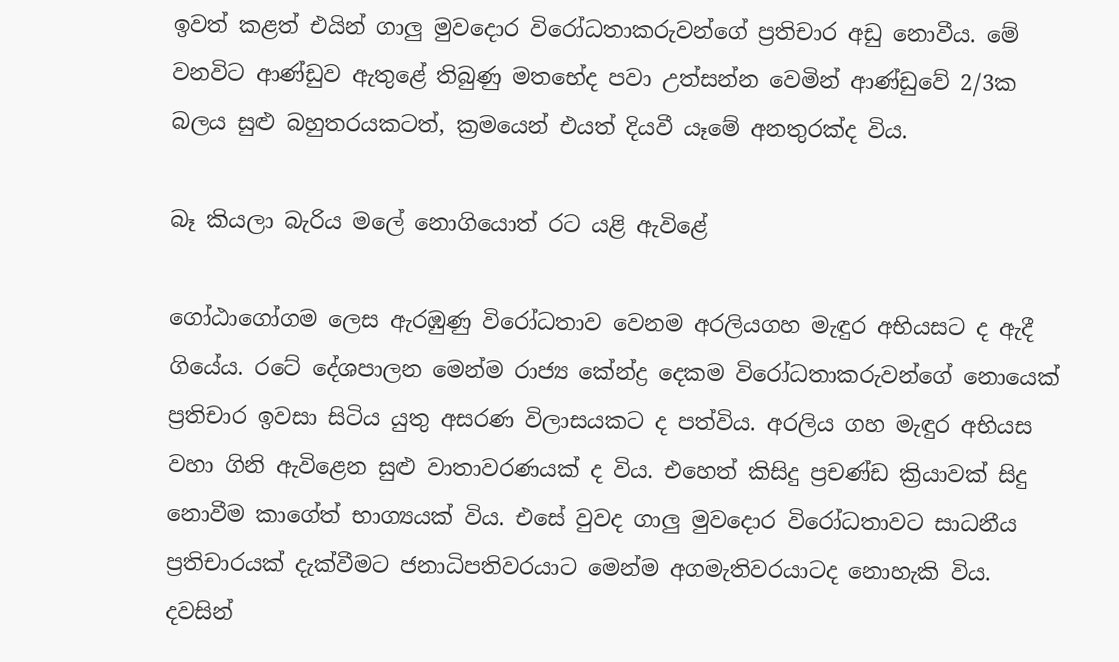ඉවත් කළත් එයින් ගාලු මුවදොර විරෝධතාකරුවන්ගේ ප්‍රතිචාර අඩු නොවීය. මේ වනවිට ආණ්ඩුව ඇතුළේ තිබුණු මතභේද පවා උත්සන්න වෙමින් ආණ්ඩුවේ 2/3ක බලය සුළු බහුතරයකටත්, ක්‍රමයෙන් එයත් දියවී යෑමේ අනතුරක්ද විය.

බෑ කියලා බැරිය මලේ නොගියොත් රට යළි ඇවිළේ

ගෝඨාගෝගම ලෙස ඇරඹුණු විරෝධතාව වෙනම අරලියගහ මැඳුර අභියසට ද ඇදී ගියේය. රටේ දේශපාලන මෙන්ම රාජ්‍ය කේන්ද්‍ර දෙකම විරෝධතාකරුවන්ගේ නොයෙක් ප්‍රතිචාර ඉවසා සිටිය යුතු අසරණ විලාසයකට ද පත්විය. අරලිය ගහ මැඳුර අභියස වහා ගිනි ඇවිළෙන සුළු වාතාවරණයක් ද විය. එහෙත් කිසිදු ප්‍රචණ්ඩ ක්‍රියාවක් සිදු නොවීම කාගේත් භාග්‍යයක් විය. එසේ වුවද ගාලු මුවදොර විරෝධතාවට සාධනීය ප්‍රතිචාරයක් දැක්වීමට ජනාධිපතිවරයාට මෙන්ම අගමැතිවරයාටද නොහැකි විය. දවසින්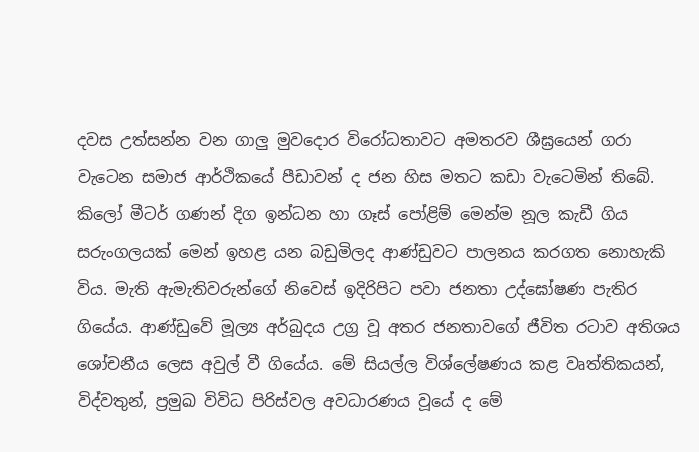දවස උත්සන්න වන ගාලු මුවදොර විරෝධතාවට අමතරව ශීඝ්‍රයෙන් ගරා වැටෙන සමාජ ආර්ථිකයේ පීඩාවන් ද ජන හිස මතට කඩා වැටෙමින් තිබේ. කිලෝ මීටර් ගණන් දිග ඉන්ධන හා ගෑස් පෝළිම් මෙන්ම නූල කැඩී ගිය සරුංගලයක් මෙන් ඉහළ යන බඩුමිලද ආණ්ඩුවට පාලනය කරගත නොහැකි විය. මැති ඇමැතිවරුන්ගේ නිවෙස් ඉදිරිපිට පවා ජනතා උද්ඝෝෂණ පැතිර ගියේය. ආණ්ඩුවේ මූල්‍ය අර්බුදය උග්‍ර වූ අතර ජනතාවගේ ජීවිත රටාව අතිශය ශෝචනීය ලෙස අවුල් වී ගියේය. මේ සියල්ල විශ්ලේෂණය කළ වෘත්තිකයන්, විද්වතුන්, ප්‍රමුඛ විවිධ පිරිස්වල අවධාරණය වූයේ ද මේ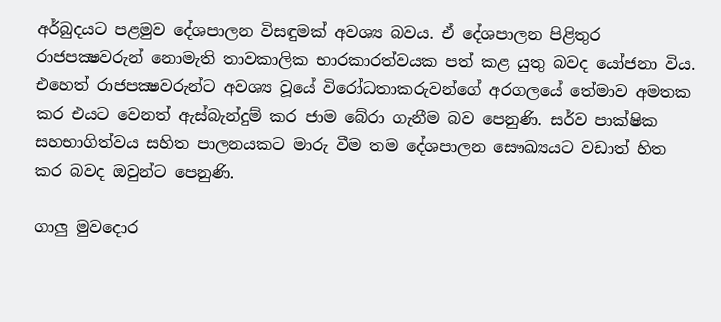අර්බුදයට පළමුව දේශපාලන විසඳුමක් අවශ්‍ය බවය. ඒ දේශපාලන පිළිතුර රාජපක්‍ෂවරුන් නොමැති තාවකාලික භාරකාරත්වයක පත් කළ යුතු බවද යෝජනා විය. එහෙත් රාජපක්‍ෂවරුන්ට අවශ්‍ය වූයේ විරෝධතාකරුවන්ගේ අරගලයේ තේමාව අමතක කර එයට වෙනත් ඇස්බැන්දුම් කර ජාම බේරා ගැනීම බව පෙනුණි. සර්ව පාක්ෂික සහභාගිත්වය සහිත පාලනයකට මාරු වීම තම දේශපාලන සෞඛ්‍යයට වඩාත් හිත කර බවද ඔවුන්ට පෙනුණි.

ගාලු මුවදොර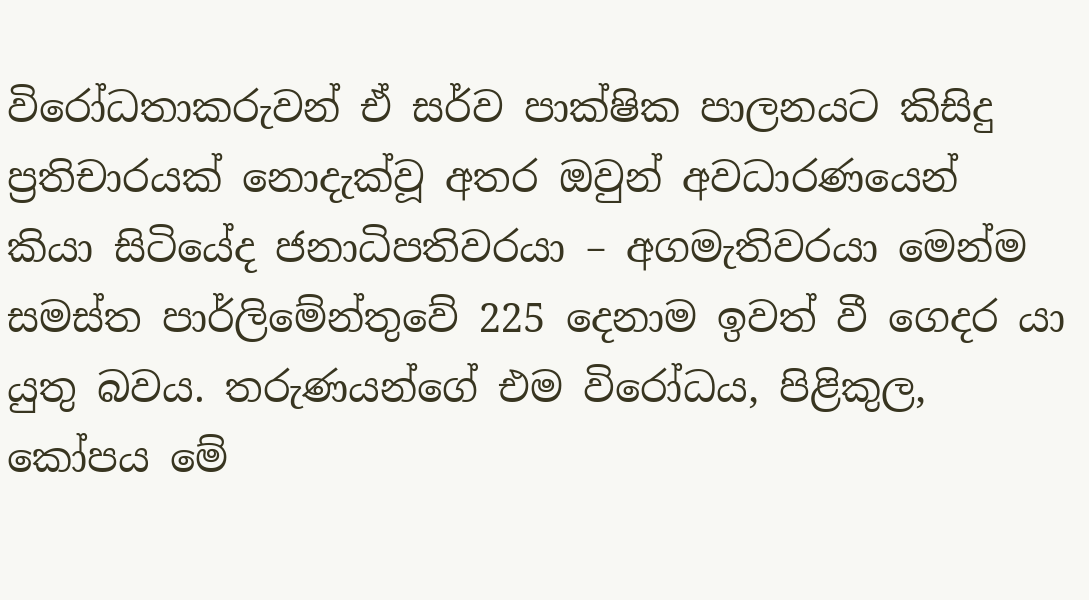විරෝධතාකරුවන් ඒ සර්ව පාක්ෂික පාලනයට කිසිදු ප්‍රතිචාරයක් නොදැක්වූ අතර ඔවුන් අවධාරණයෙන් කියා සිටියේද ජනාධිපතිවරයා – අගමැතිවරයා මෙන්ම සමස්ත පාර්ලිමේන්තුවේ 225 දෙනාම ඉවත් වී ගෙදර යා යුතු බවය. තරුණයන්ගේ එම විරෝධය, පිළිකුල, කෝපය මේ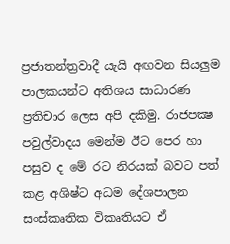ප්‍රජාතන්ත්‍රවාදී යැයි අඟවන සියලුම පාලකයන්ට අතිශය සාධාරණ ප්‍රතිචාර ලෙස අපි දකිමු. රාජපක්‍ෂ පවුල්වාදය මෙන්ම ඊට පෙර හා පසුව ද මේ රට නිරයක් බවට පත් කළ අශිෂ්ට අධම දේශපාලන සංස්කෘතික විකෘතියට ඒ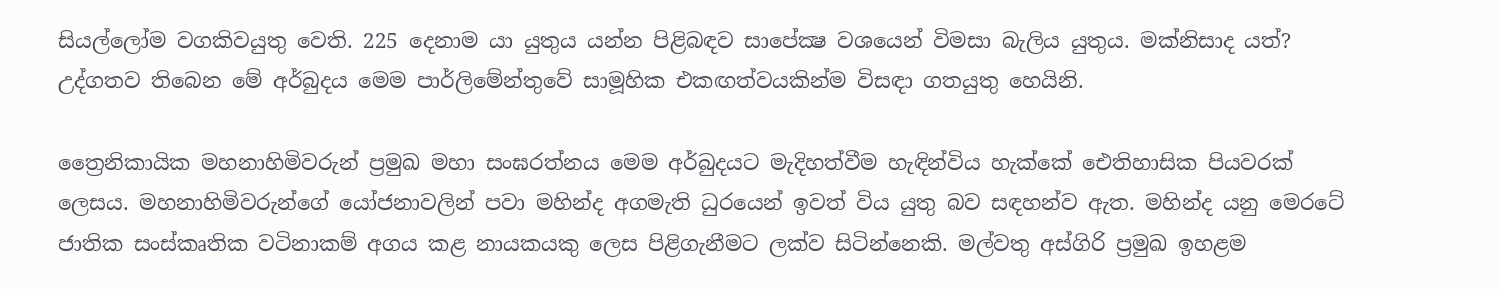සියල්ලෝම වගකිවයුතු වෙති. 225 දෙනාම යා යුතුය යන්න පිළිබඳව සාපේක්‍ෂ වශයෙන් විමසා බැලිය යුතුය. මක්නිසාද යත්? උද්ගතව තිබෙන මේ අර්බුදය මෙම පාර්ලිමේන්තුවේ සාමූහික එකඟත්වයකින්ම විසඳා ගතයුතු හෙයිනි.

ත්‍රෛනිකායික මහනාහිමිවරුන් ප්‍රමුඛ මහා සංඝරත්නය මෙම අර්බුදයට මැදිහත්වීම හැඳින්විය හැක්කේ ඓතිහාසික පියවරක් ලෙසය. මහනාහිමිවරුන්ගේ යෝජනාවලින් පවා මහින්ද අගමැති ධුරයෙන් ඉවත් විය යුතු බව සඳහන්ව ඇත. මහින්ද යනු මෙරටේ ජාතික සංස්කෘතික වටිනාකම් අගය කළ නායකයකු ලෙස පිළිගැනීමට ලක්ව සිටින්නෙකි. මල්වතු අස්ගිරි ප්‍රමුඛ ඉහළම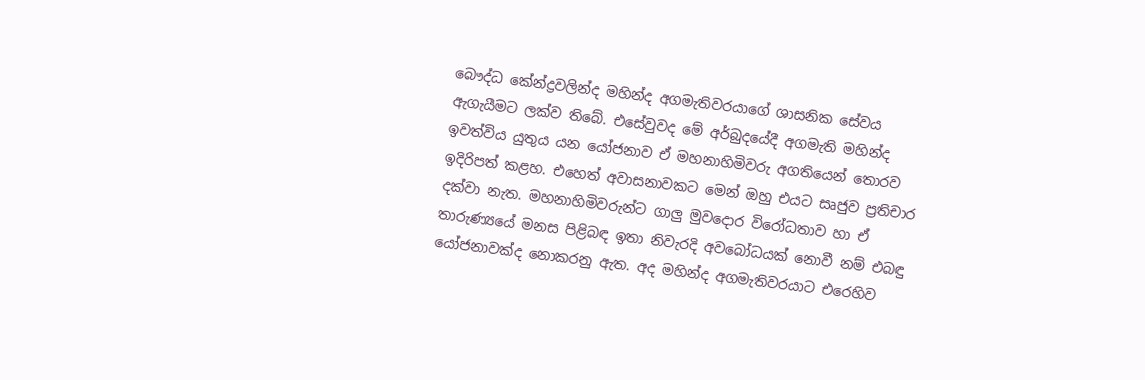බෞද්ධ කේන්ද්‍රවලින්ද මහින්ද අගමැතිවරයාගේ ශාසනික සේවය ඇගැයීමට ලක්ව තිබේ. එසේවුවද මේ අර්බුදයේදී අගමැති මහින්ද ඉවත්විය යුතුය යන යෝජනාව ඒ මහනාහිමිවරු අගතියෙන් තොරව ඉදිරිපත් කළහ. එහෙත් අවාසනාවකට මෙන් ඔහු එයට සෘජුව ප්‍රතිචාර දක්වා නැත. මහනාහිමිවරුන්ට ගාලු මුවදොර විරෝධතාව හා ඒ තාරුණ්‍යයේ මනස පිළිබඳ ඉතා නිවැරදි අවබෝධයක් නොවී නම් එබඳු යෝජනාවක්ද නොකරනු ඇත. අද මහින්ද අගමැතිවරයාට එරෙහිව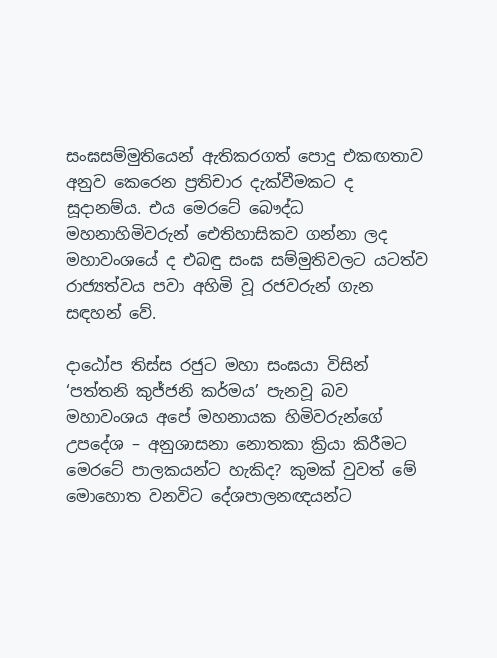සංඝසම්මුතියෙන් ඇතිකරගත් පොදු එකඟතාව අනුව කෙරෙන ප්‍රතිචාර දැක්වීමකට ද සූදානම්ය. එය මෙරටේ බෞද්ධ මහනාහිමිවරුන් ඓතිහාසිකව ගන්නා ලද මහාවංශයේ ද එබඳු සංඝ සම්මුතිවලට යටත්ව රාජ්‍යත්වය පවා අහිමි වූ රජවරුන් ගැන සඳහන් වේ.

දාඨෝප තිස්ස රජුට මහා සංඝයා විසින් ‘පත්තනි කුජ්ජනි කර්මය’ පැනවූ බව මහාවංශය අපේ මහනායක හිමිවරුන්ගේ උපදේශ – අනුශාසනා නොතකා ක්‍රියා කිරීමට මෙරටේ පාලකයන්ට හැකිද? කුමක් වුවත් මේ මොහොත වනවිට දේශපාලනඥයන්ට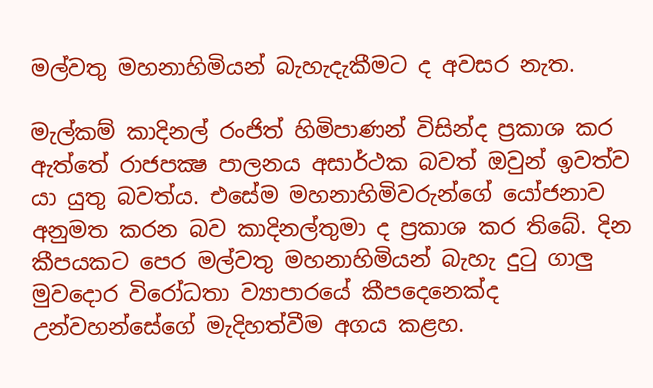මල්වතු මහනාහිමියන් බැහැදැකීමට ද අවසර නැත.

මැල්කම් කාදිනල් රංජිත් හිමිපාණන් විසින්ද ප්‍රකාශ කර ඇත්තේ රාජපක්‍ෂ පාලනය අසාර්ථක බවත් ඔවුන් ඉවත්ව යා යුතු බවත්ය. එසේම මහනාහිමිවරුන්ගේ යෝජනාව අනුමත කරන බව කාදිනල්තුමා ද ප්‍රකාශ කර තිබේ. දින කීපයකට පෙර මල්වතු මහනාහිමියන් බැහැ දුටු ගාලු මුවදොර විරෝධතා ව්‍යාපාරයේ කීපදෙනෙක්ද උන්වහන්සේගේ මැදිහත්වීම අගය කළහ.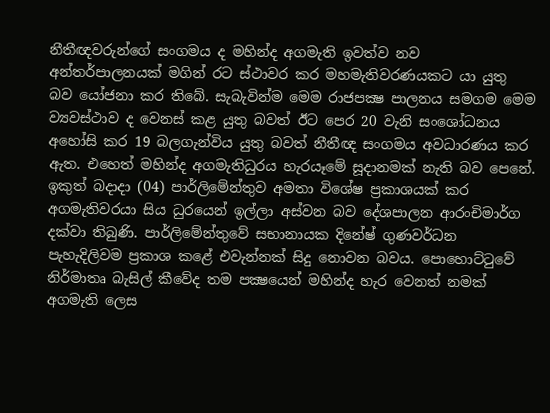නීතීඥවරුන්ගේ සංගමය ද මහින්ද අගමැති ඉවත්ව නව අන්තර්පාලනයක් මගින් රට ස්ථාවර කර මහමැතිවරණයකට යා යුතු බව යෝජනා කර තිබේ. සැබැවින්ම මෙම රාජපක්‍ෂ පාලනය සමගම මෙම ව්‍යවස්ථාව ද වෙනස් කළ යුතු බවත් ඊට පෙර 20 වැනි සංශෝධනය අහෝසි කර 19 බලගැන්විය යුතු බවත් නීතීඥ සංගමය අවධාරණය කර ඇත. එහෙත් මහින්ද අගමැතිධුරය හැරයෑමේ සූදානමක් නැති බව පෙනේ. ඉකුත් බදාදා (04) පාර්ලිමේන්තුව අමතා විශේෂ ප්‍රකාශයක් කර අගමැතිවරයා සිය ධුරයෙන් ඉල්ලා අස්වන බව දේශපාලන ආරංචිමාර්ග දක්වා තිබුණි. පාර්ලිමේන්තුවේ සභානායක දිනේෂ් ගුණවර්ධන පැහැදිලිවම ප්‍රකාශ කළේ එවැන්නක් සිදු නොවන බවය. පොහොට්ටුවේ නිර්මාතෘ බැසිල් කීවේද තම පක්‍ෂයෙන් මහින්ද හැර වෙනත් නමක් අගමැති ලෙස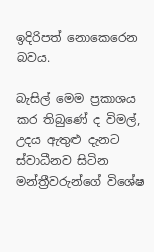ඉදිරිපත් නොකෙරෙන බවය.

බැසිල් මෙම ප්‍රකාශය කර තිබුණේ ද විමල්, උදය ඇතුළු දැනට ස්වාධීනව සිටින මන්ත්‍රීවරුන්ගේ විශේෂ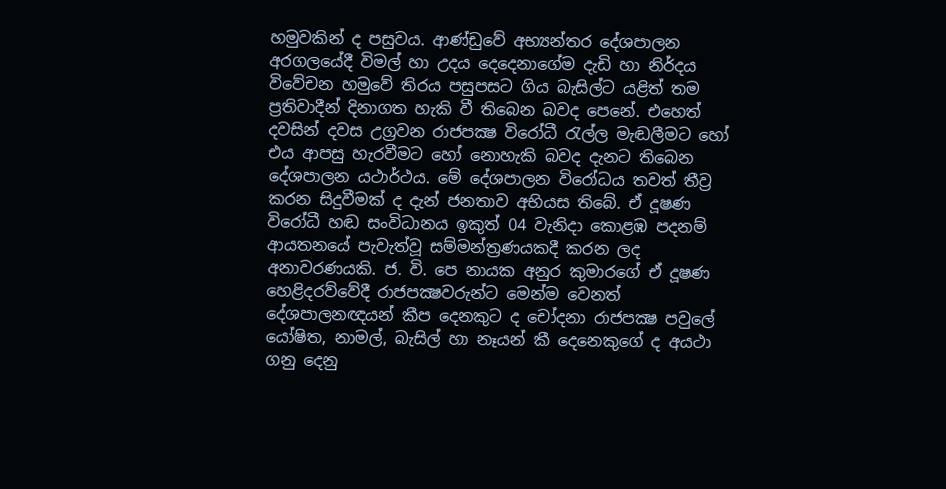හමුවකින් ද පසුවය. ආණ්ඩුවේ අභ්‍යන්තර දේශපාලන අරගලයේදී විමල් හා උදය දෙදෙනාගේම දැඩි හා නිර්දය විවේචන හමුවේ තිරය පසුපසට ගිය බැසිල්ට යළිත් තම ප්‍රතිවාදීන් දිනාගත හැකි වී තිබෙන බවද පෙනේ. එහෙත් දවසින් දවස උග්‍රවන රාජපක්‍ෂ විරෝධී රැල්ල මැඬලීමට හෝ එය ආපසු හැරවීමට හෝ නොහැකි බවද දැනට තිබෙන දේශපාලන යථාර්ථය. මේ දේශපාලන විරෝධය තවත් තීව්‍ර කරන සිදුවීමක් ද දැන් ජනතාව අභියස තිබේ. ඒ දූෂණ විරෝධී හඬ සංවිධානය ඉකුත් 04 වැනිදා කොළඹ පදනම් ආයතනයේ පැවැත්වූ සම්මන්ත්‍රණයකදී කරන ලද අනාවරණයකි. ජ. වි. පෙ නායක අනුර කුමාරගේ ඒ දූෂණ හෙළිදරව්වේදී රාජපක්‍ෂවරුන්ට මෙන්ම වෙනත් දේශපාලනඥයන් කීප දෙනකුට ද චෝදනා රාජපක්‍ෂ පවුලේ යෝෂිත, නාමල්, බැසිල් හා නෑයන් කී දෙනෙකුගේ ද අයථා ගනු දෙනු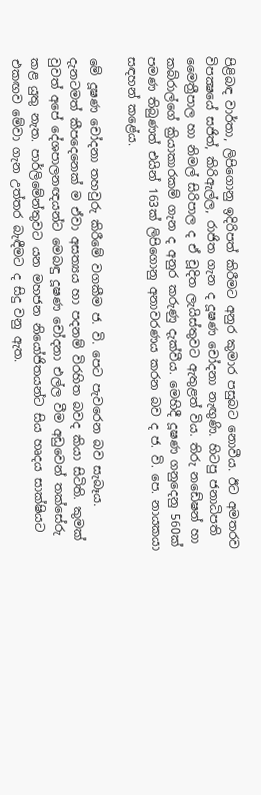පිළිබඳ වාර්තා, ලිපිගොනු ඉදිරිපත් කිරීමට අනුර කුමාර පසුබට නොවීය. ඊට අමතරව විපක්‍ෂයේ සජිත්, කිරිඇල්ල, රාජිත ගැන ද දූෂණ චෝදනා නැඟුණි. හිටපු ජනාධිපති මෛත්‍රීපාල හා නිමල් සිරිපාල ද ඒ චූදිත ලැයිස්තුවට ඇතුළත් විය. තිරු නඩේෂන් හා කබ්රාල්ගේ ක්‍රියාකාරකම් ගැන ද අනුර කරුණු දැක්වීය. මෙහිදී දූෂණ ගනුදෙනු 560ක් පමණ තිබුණත් එයින් 163ක් ලිපිගොනු අනාවරණය කරන බව ද ජ. වි. පෙ. නායකයා සඳහන් කළේය.

මේ දූෂණ චෝදනා තහවුරු කිරීමේ වගකීම ජ. වි. පෙට පැවරෙන බව සැබෑය. දැනටමත් කීපදෙනෙක් ම ඒවා අසත්‍යය හා පදනම් විරහිත බවද කියා සිටිති. කුමක් වුවත් අපේ දේශපාලනඥයන්ට මෙබඳු දූෂණ චෝදනා එල්ල වීම අඩුවෙන් තක්සේරු කළ යුතු නැත. පාර්ලිමේන්තුවට යන මහජන නියෝජිතයන්ට සිය හෘදය සාක්ෂියට එකඟව මේවා ගැන උත්තර බැඳීමට ද සිදු වනු ඇත.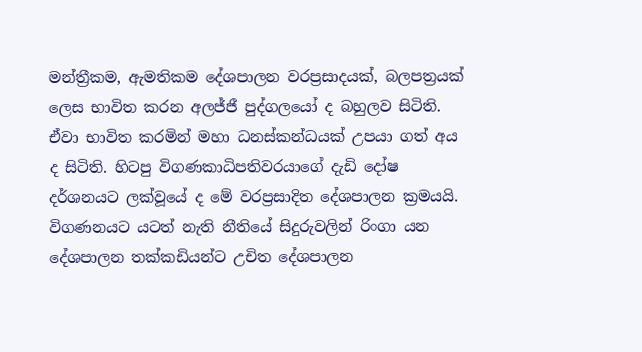මන්ත්‍රීකම, ඇමතිකම දේශපාලන වරප්‍රසාදයක්, බලපත්‍රයක් ලෙස භාවිත කරන අලජ්ජී පුද්ගලයෝ ද බහුලව සිටිති. ඒවා භාවිත කරමින් මහා ධනස්කන්ධයක් උපයා ගත් අය ද සිටිති. හිටපු විගණකාධිපතිවරයාගේ දැඩි දෝෂ දර්ශනයට ලක්වූයේ ද මේ වරප්‍රසාදිත දේශපාලන ක්‍රමයයි. විගණනයට යටත් නැති නීතියේ සිදුරුවලින් රිංගා යන දේශපාලන තක්කඩියන්ට උචිත දේශපාලන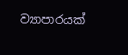ව්‍යාපාරයක්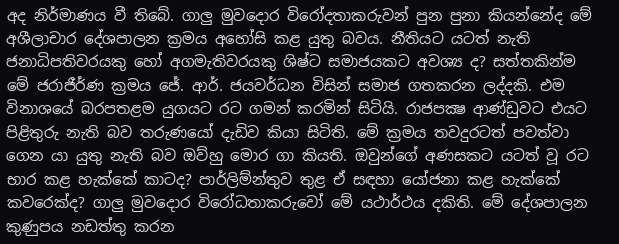අද නිර්මාණය වී තිබේ. ගාලු මුවදොර විරෝදතාකරුවන් පුන පුනා කියන්නේද මේ අශීලාචාර දේශපාලන ක්‍රමය අහෝසි කළ යුතු බවය. නීතියට යටත් නැති ජනාධිපතිවරයකු හෝ අගමැතිවරයකු ශිෂ්ට සමාජයකට අවශ්‍ය ද? සත්තකින්ම මේ ජරාජීර්ණ ක්‍රමය ජේ. ආර්. ජයවර්ධන විසින් සමාජ ගතකරන ලද්දකි. එම විනාශයේ බරපතළම යුගයට රට ගමන් කරමින් සිටියි. රාජපක්‍ෂ ආණ්ඩුවට එයට පිළිතුරු නැති බව තරුණයෝ දැඩිව කියා සිටිති. මේ ක්‍රමය තවදුරටත් පවත්වා ගෙන යා යුතු නැති බව ඔව්හු මොර ගා කියති. ඔවුන්ගේ අණසකට යටත් වූ රට භාර කළ හැක්කේ කාටද? පාර්ලිම්න්තුව තුළ ඒ සඳහා යෝජනා කළ හැක්කේ කවරෙක්ද? ගාලු මුවදොර විරෝධතාකරුවෝ මේ යථාර්ථය දකිති. මේ දේශපාලන කුණුපය නඩත්තු කරන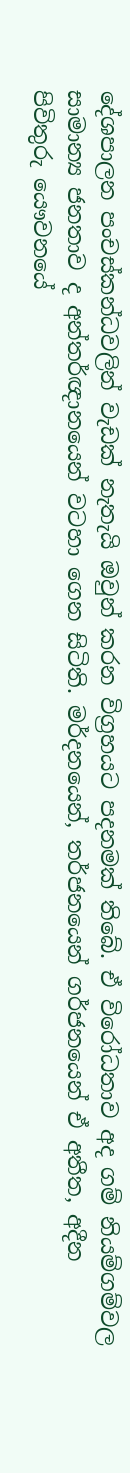දේශපාලන පංචස්කන්ධවලින් වැඩක් නැතැයි ඔවුන් කරන විග්‍රහයට පදනමක් තිබේ. ඒ විරෝධතාව අද ගම් නියම්ගම්වල සාමාන්‍ය ජනතාව ද අන්තර්ඥානයෙන් වටහා ගෙන සිටිති. මර්දනයෙන්, තර්ජනයෙන් ගර්ජනයෙන් ඒ අතීත, අදීන පිවිතුරු යෞවනයේ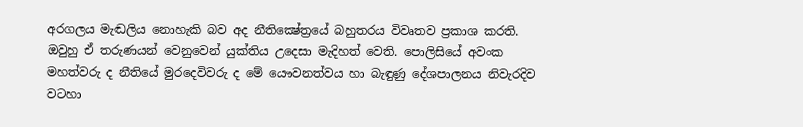අරගලය මැඬලිය නොහැකි බව අද නීතික්‍ෂේත්‍රයේ බහුතරය විවෘතව ප්‍රකාශ කරති. ඔවුහු ඒ තරුණයන් වෙනුවෙන් යුක්තිය උදෙසා මැදිහත් වෙති. පොලිසියේ අවංක මහත්වරු ද නීතියේ මුරදෙවිවරු ද මේ යෞවනත්වය හා බැඳුණු දේශපාලනය නිවැරදිව වටහා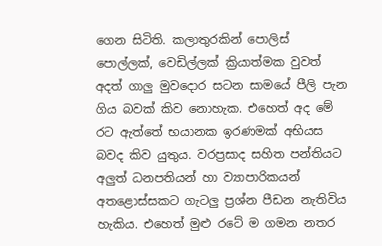ගෙන සිටිති. කලාතුරකින් පොලිස් පොල්ලක්, වෙඩිල්ලක් ක්‍රියාත්මක වුවත් අදත් ගාලු මුවදොර සටන සාමයේ පීලි පැන ගිය බවක් කිව නොහැක. එහෙත් අද මේ රට ඇත්තේ භයානක ඉරණමක් අභියස බවද කිව යුතුය. වරප්‍රසාද සහිත පන්තියට අලුත් ධනපතියන් හා ව්‍යාපාරිකයන් අතළොස්සකට ගැටලු ප්‍රශ්න පීඩන නැතිවිය හැකිය. එහෙත් මුළු රටේ ම ගමන නතර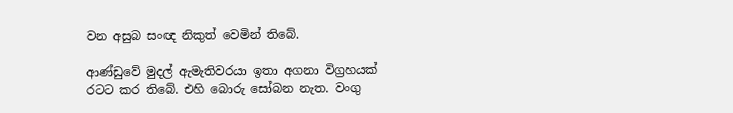වන අසුබ සංඥ නිකුත් වෙමින් තිබේ.

ආණ්ඩුවේ මුදල් ඇමැතිවරයා ඉතා අගනා විග්‍රහයක් රටට කර තිබේ. එහි බොරු සෝබන නැත. වංගු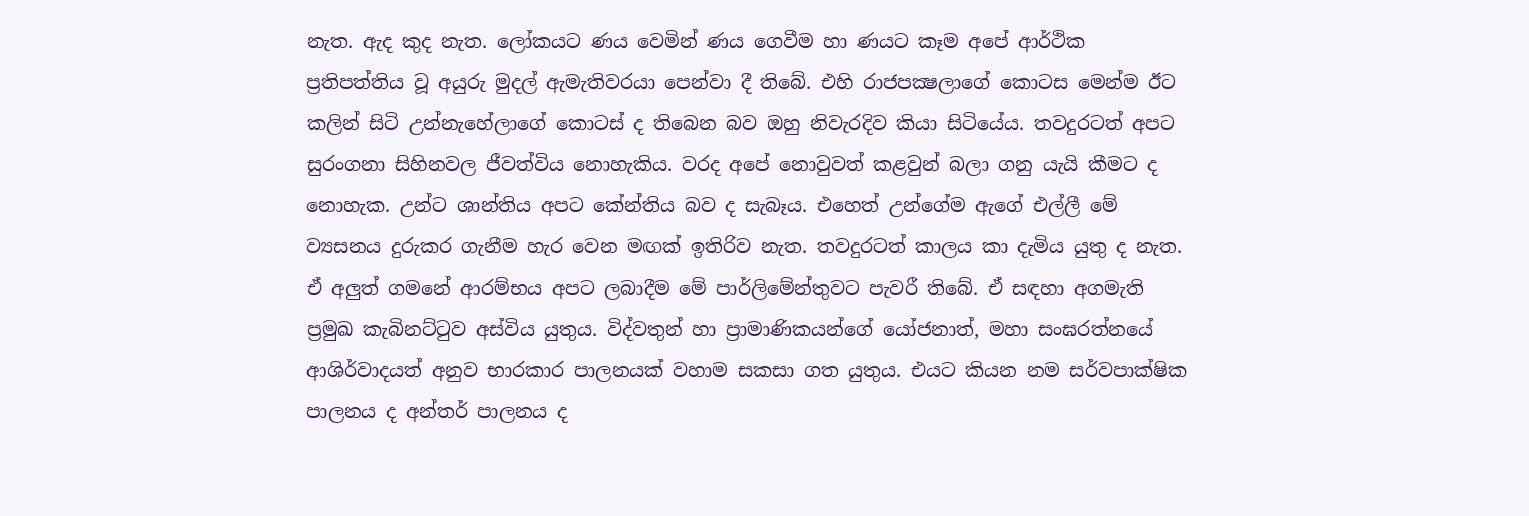නැත. ඇද කුද නැත. ලෝකයට ණය වෙමින් ණය ගෙවීම හා ණයට කෑම අපේ ආර්ථික ප්‍රතිපත්තිය වූ අයුරු මුදල් ඇමැතිවරයා පෙන්වා දී තිබේ. එහි රාජපක්‍ෂලාගේ කොටස මෙන්ම ඊට කලින් සිටි උන්නැහේලාගේ කොටස් ද තිබෙන බව ඔහු නිවැරදිව කියා සිටියේය. තවදුරටත් අපට සුරංගනා සිහිනවල ජීවත්විය නොහැකිය. වරද අපේ නොවුවත් කළවුන් බලා ගනු යැයි කීමට ද නොහැක. උන්ට ශාන්තිය අපට කේන්තිය බව ද සැබෑය. එහෙත් උන්ගේම ඇගේ එල්ලී මේ ව්‍යසනය දුරුකර ගැනීම හැර වෙන මඟක් ඉතිරිව නැත. තවදුරටත් කාලය කා දැමිය යුතු ද නැත. ඒ අලුත් ගමනේ ආරම්භය අපට ලබාදීම මේ පාර්ලිමේන්තුවට පැවරී තිබේ. ඒ සඳහා අගමැති ප්‍රමුඛ කැබිනට්ටුව අස්විය යුතුය. විද්වතුන් හා ප්‍රාමාණිකයන්ගේ යෝජනාත්, මහා සංඝරත්නයේ ආශිර්වාදයත් අනුව භාරකාර පාලනයක් වහාම සකසා ගත යුතුය. එයට කියන නම සර්වපාක්ෂික පාලනය ද අන්තර් පාලනය ද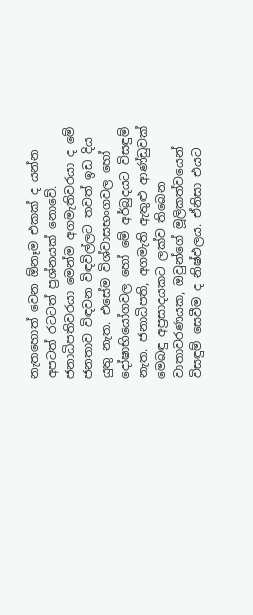නැතහොත් වෙන ඕනෑම එකක් ද යන්න අපටත් රටටත් ප්‍රශ්නයක් නොවේ. ජනාධිපතිවරයා මෙන්ම අගමැතිවරයා ද මේ ජනතාව විඳවන විඳවිල්ලට තවත් ඉඩ දිය යුතු නැත. එසේම විශ්වාසභංගවල හෝ දෝෂාභියෝගවල හෝ මේ අර්බුදයට විසඳුම් නැත. ජනාධිපති, අගමැති ඇතුළු ආණ්ඩුවක් මෙබඳු අප්‍රසාදයකට ලක්ව තිබෙන වාතාවරණයක, ඔවුන්ගේ මූලිකත්වයෙන් විසඳුම් සෙවීම ද නිෂ්ඵලය. ඒනිසා එයට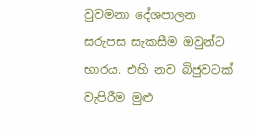වුවමනා දේශපාලන සරුපස සැකසීම ඔවුන්ට භාරය. එහි නව බිජුවටක් වැපිරීම මුළු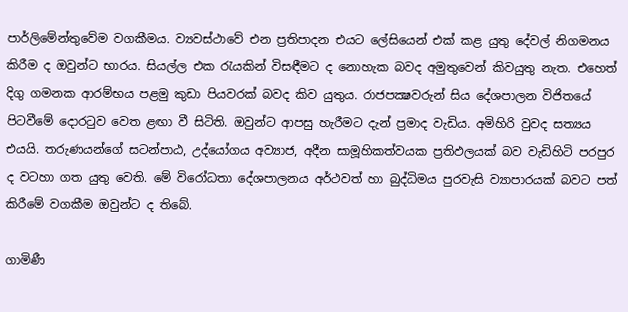පාර්ලිමේන්තුවේම වගකීමය. ව්‍යවස්ථාවේ එන ප්‍රතිපාදන එයට ලේසියෙන් එක් කළ යුතු දේවල් නිගමනය කිරීම ද ඔවුන්ට භාරය. සියල්ල එක රැයකින් විසඳීමට ද නොහැක බවද අමුතුවෙන් කිවයුතු නැත. එහෙත් දිගු ගමනක ආරම්භය පළමු කුඩා පියවරක් බවද කිව යුතුය. රාජපක්‍ෂවරුන් සිය දේශපාලන විජිතයේ පිටවීමේ දොරටුව වෙත ළඟා වී සිටිති. ඔවුන්ට ආපසු හැරීමට දැන් ප්‍රමාද වැඩිය. අමිහිරි වුවද සත්‍යය එයයි. තරුණයන්ගේ සටන්පාඨ, උද්යෝගය අව්‍යාජ, අදීන සාමූහිකත්වයක ප්‍රතිඵලයක් බව වැඩිහිටි පරපුර ද වටහා ගත යුතු වෙති. මේ විරෝධතා දේශපාලනය අර්ථවත් හා බුද්ධිමය පුරවැසි ව්‍යාපාරයක් බවට පත් කිරීමේ වගකීම ඔවුන්ට ද තිබේ.

ගාමිණී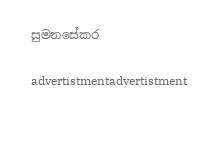සුමනසේකර

advertistmentadvertistment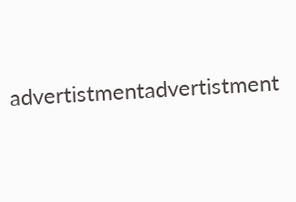advertistmentadvertistment